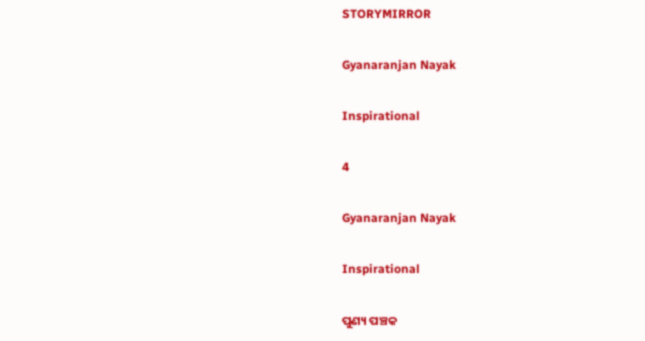STORYMIRROR

Gyanaranjan Nayak

Inspirational

4

Gyanaranjan Nayak

Inspirational

ପୁଣ୍ୟ ପଞ୍ଚକ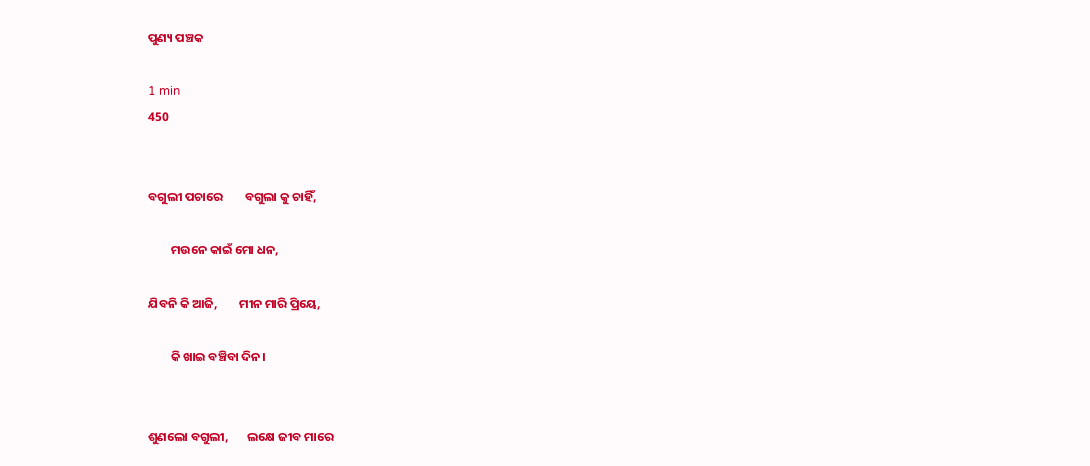ପୁଣ୍ୟ ପଞ୍ଚକ

1 min
450


ବଗୁଲୀ ପଚାରେ        ବଗୁଲା କୁ ଚାହିଁ,

        ମଉନେ କାଇଁ ମୋ ଧନ,

ଯିବନି କି ଆଜି,        ମୀନ ମାରି ପ୍ରିୟେ,

        କି ଖାଇ ବଞ୍ଚିବା ଦିନ।


ଶୁଣଲୋ ବଗୁଲୀ,       ଲକ୍ଷେ ଜୀବ ମାରେ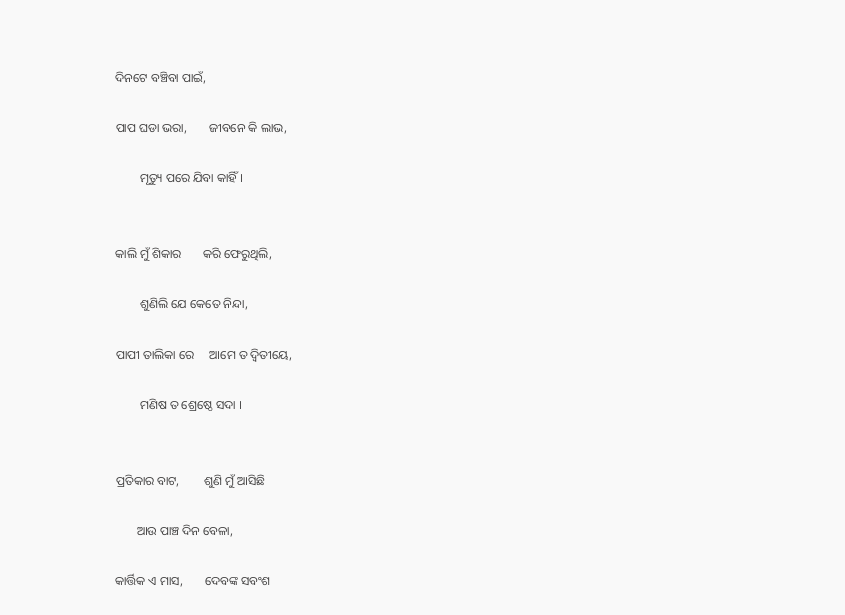ଦିନଟେ ବଞ୍ଚିବା ପାଇଁ,

ପାପ ଘଡା ଭରା,       ଜୀବନେ କି ଲାଭ,

        ମୃତ୍ୟୁ ପରେ ଯିବା କାହିଁ ।


କାଲି ମୁଁ ଶିକାର       କରି ଫେରୁଥିଲି,

        ଶୁଣିଲି ଯେ କେତେ ନିନ୍ଦା,

ପାପୀ ତାଲିକା ରେ     ଆମେ ତ ଦ୍ୱିତୀୟେ,

        ମଣିଷ ତ ଶ୍ରେଷ୍ଠେ ସଦା ।


ପ୍ରତିକାର ବାଟ,        ଶୁଣି ମୁଁ ଆସିଛି

       ଆଉ ପାଞ୍ଚ ଦିନ ବେଳା,

କାର୍ତ୍ତିକ ଏ ମାସ,       ଦେବଙ୍କ ସବଂଶ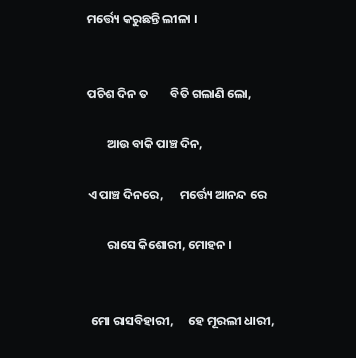ମର୍ତ୍ତ୍ୟେ କରୁଛନ୍ତି ଲୀଳା ।


ପଚିଶ ଦିନ ତ        ବିତି ଗଲାଣି ଲୋ,

       ଆଉ ବାକି ପାଞ୍ଚ ଦିନ,

ଏ ପାଞ୍ଚ ଦିନରେ,      ମର୍ତ୍ତ୍ୟେ ଆନନ୍ଦ ରେ

       ରାସେ କିଶୋରୀ, ମୋହନ ।


 ମୋ ରାସବିହାରୀ,     ହେ ମୂରଲୀ ଧାରୀ,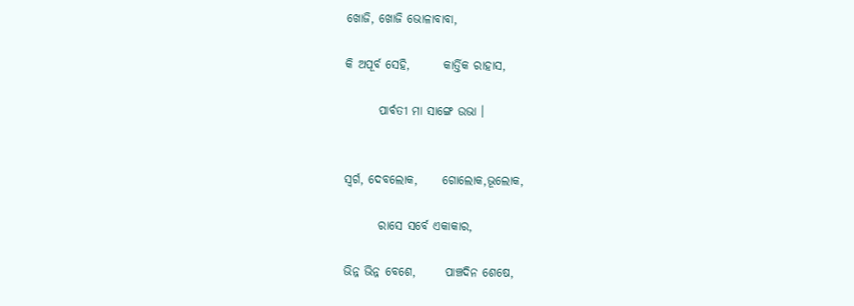ଖୋଜି, ଖୋଜି ଭୋଳାବାବା,

କି ଅପୂର୍ବ ସେହି,       କାର୍ତ୍ତିକ ରାହାସ,

       ପାର୍ବତୀ ମା ସାଙ୍ଗେ ଉଭା ।


ସ୍ବର୍ଗ, ଦେବଲୋକ,     ଗୋଲୋକ,ଭୂଲୋକ,

       ରାସେ ସର୍ବେ ଏକାକାର,

ଭିନ୍ନ ଭିନ୍ନ ବେଶେ,      ପାଞ୍ଚଦିନ ଶେଷେ,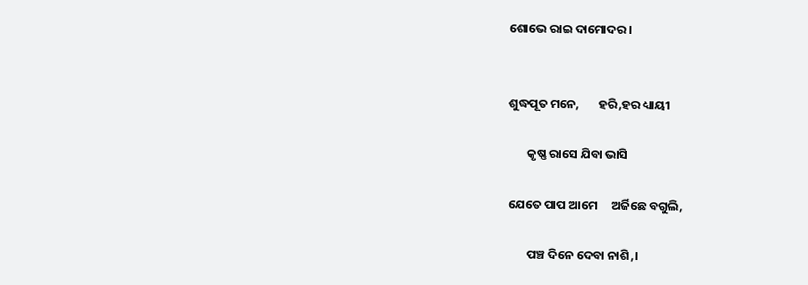ଶୋଭେ ରାଇ ଦାମୋଦର ।


ଶୁଦ୍ଧପୂତ ମନେ,       ହରି,ହର ଧ୍ୟାୟୀ

       କୃଷ୍ଣ ରାସେ ଯିବା ଭାସି

ଯେତେ ପାପ ଆମେ     ଅର୍ଜିଛେ ବଗୁଲି,

       ପଞ୍ଚ ଦିନେ ଦେବା ନାଶି,।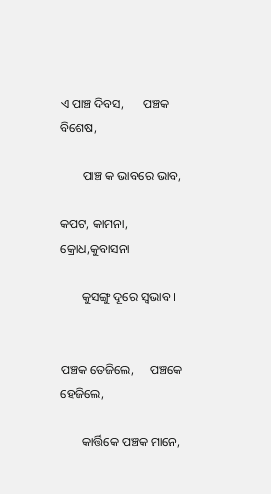ଏ ପାଞ୍ଚ ଦିବସ,      ପଞ୍ଚକ ବିଶେଷ,

       ପାଞ୍ଚ କ ଭାବରେ ଭାବ,

କପଟ, କାମନା,      କ୍ରୋଧ,କୁବାସନା

       କୁସଙ୍ଗୁ ଦୂରେ ସ୍ବଭାବ ।


ପଞ୍ଚକ ତେଜିଲେ,     ପଞ୍ଚକେ ହେଜିଲେ,

       କାର୍ତ୍ତିକେ ପଞ୍ଚକ ମାନେ,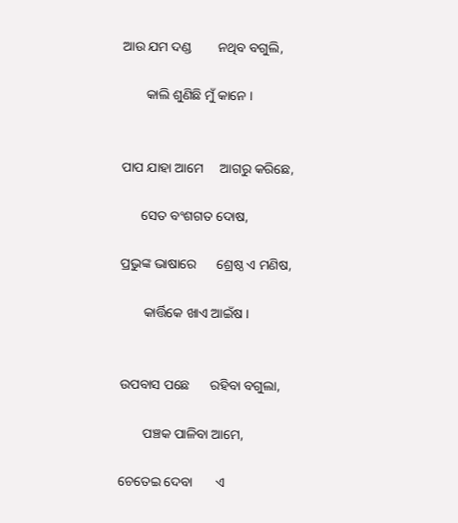ଆଉ ଯମ ଦଣ୍ଡ        ନଥିବ ବଗୁଲି,

       କାଲି ଶୁଣିଛି ମୁଁ କାନେ ।


ପାପ ଯାହା ଆମେ     ଆଗରୁ କରିଛେ,

      ସେତ ବଂଶଗତ ଦୋଷ,

ପ୍ରଭୁଙ୍କ ଭାଷାରେ      ଶ୍ରେଷ୍ଠ ଏ ମଣିଷ,

       କାର୍ତ୍ତିକେ ଖାଏ ଆଇଁଷ ।


ଉପବାସ ପଛେ      ରହିବା ବଗୁଲା,

       ପଞ୍ଚକ ପାଳିବା ଆମେ,

ଚେତେଇ ଦେବା       ଏ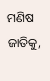ମଣିଷ ଜାତିକୁ,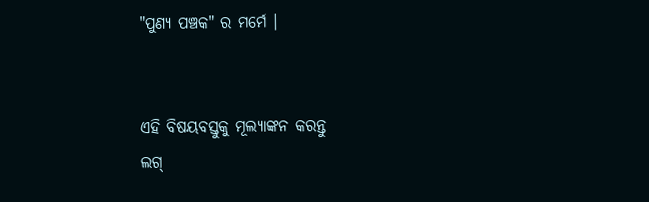"ପୁଣ୍ୟ ପଞ୍ଚକ" ର ମର୍ମେ ।


ଏହି ବିଷୟବସ୍ତୁକୁ ମୂଲ୍ୟାଙ୍କନ କରନ୍ତୁ
ଲଗ୍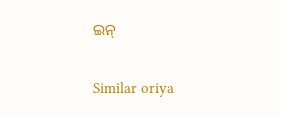ଇନ୍

Similar oriya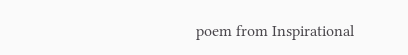poem from Inspirational